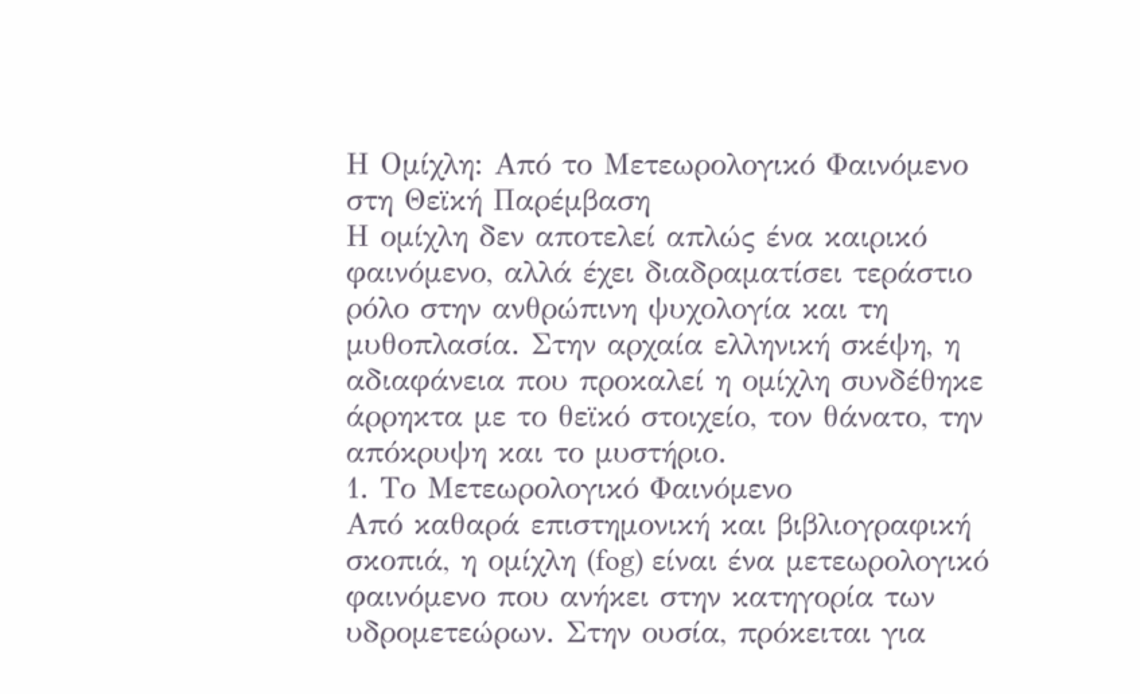Η Ομίχλη: Από το Μετεωρολογικό Φαινόμενο στη Θεϊκή Παρέμβαση
Η ομίχλη δεν αποτελεί απλώς ένα καιρικό φαινόμενο, αλλά έχει διαδραματίσει τεράστιο ρόλο στην ανθρώπινη ψυχολογία και τη μυθοπλασία. Στην αρχαία ελληνική σκέψη, η αδιαφάνεια που προκαλεί η ομίχλη συνδέθηκε άρρηκτα με το θεϊκό στοιχείο, τον θάνατο, την απόκρυψη και το μυστήριο.
1. Το Μετεωρολογικό Φαινόμενο
Από καθαρά επιστημονική και βιβλιογραφική σκοπιά, η ομίχλη (fog) είναι ένα μετεωρολογικό φαινόμενο που ανήκει στην κατηγορία των υδρομετεώρων. Στην ουσία, πρόκειται για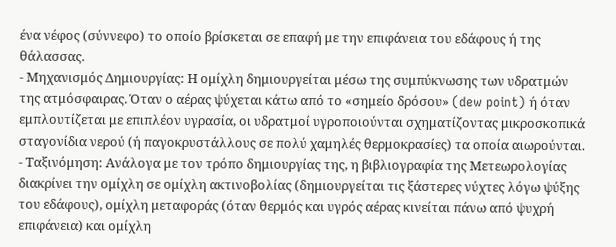ένα νέφος (σύννεφο) το οποίο βρίσκεται σε επαφή με την επιφάνεια του εδάφους ή της θάλασσας.
- Μηχανισμός Δημιουργίας: Η ομίχλη δημιουργείται μέσω της συμπύκνωσης των υδρατμών της ατμόσφαιρας. Όταν ο αέρας ψύχεται κάτω από το «σημείο δρόσου» (dew point) ή όταν εμπλουτίζεται με επιπλέον υγρασία, οι υδρατμοί υγροποιούνται σχηματίζοντας μικροσκοπικά σταγονίδια νερού (ή παγοκρυστάλλους σε πολύ χαμηλές θερμοκρασίες) τα οποία αιωρούνται.
- Ταξινόμηση: Ανάλογα με τον τρόπο δημιουργίας της, η βιβλιογραφία της Μετεωρολογίας διακρίνει την ομίχλη σε ομίχλη ακτινοβολίας (δημιουργείται τις ξάστερες νύχτες λόγω ψύξης του εδάφους), ομίχλη μεταφοράς (όταν θερμός και υγρός αέρας κινείται πάνω από ψυχρή επιφάνεια) και ομίχλη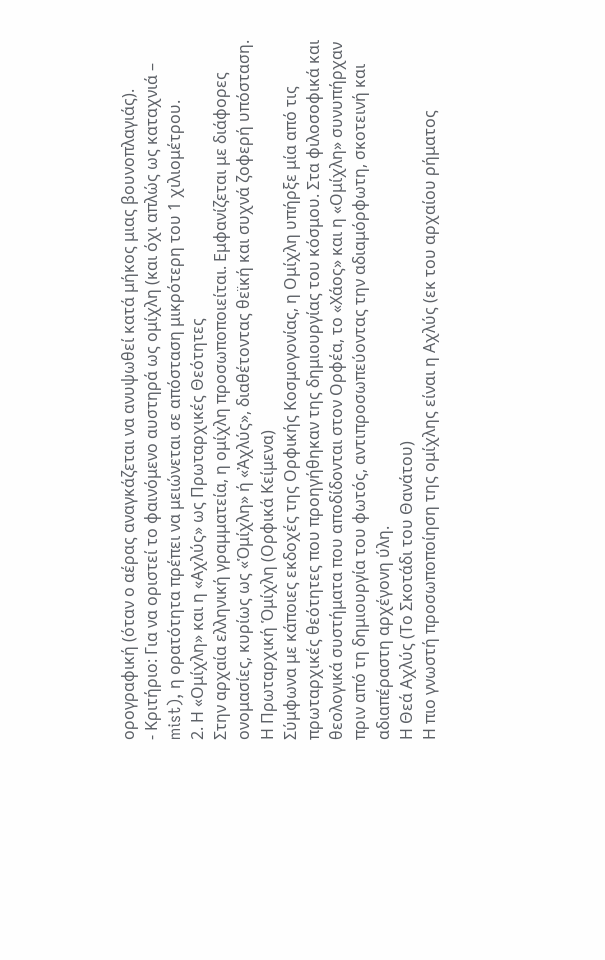ορογραφική (όταν ο αέρας αναγκάζεται να ανυψωθεί κατά μήκος μιας βουνοπλαγιάς).
- Κριτήριο: Για να οριστεί το φαινόμενο αυστηρά ως ομίχλη (και όχι απλώς ως καταχνιά – mist), η ορατότητα πρέπει να μειώνεται σε απόσταση μικρότερη του 1 χιλιομέτρου.
2. Η «Ομίχλη» και η «Αχλύς» ως Πρωταρχικές Θεότητες
Στην αρχαία ελληνική γραμματεία, η ομίχλη προσωποποιείται. Εμφανίζεται με διάφορες ονομασίες, κυρίως ως «Ὁμίχλη» ή «Ἀχλύς», διαθέτοντας θεϊκή και συχνά ζοφερή υπόσταση.
Η Πρωταρχική Ὁμίχλη (Ορφικά Κείμενα)
Σύμφωνα με κάποιες εκδοχές της Ορφικής Κοσμογονίας, η Ομίχλη υπήρξε μία από τις πρωταρχικές θεότητες που προηγήθηκαν της δημιουργίας του κόσμου. Στα φιλοσοφικά και θεολογικά συστήματα που αποδίδονται στον Ορφέα, το «Χάος» και η «Ομίχλη» συνυπήρχαν πριν από τη δημιουργία του φωτός, αντιπροσωπεύοντας την αδιαμόρφωτη, σκοτεινή και αδιαπέραστη αρχέγονη ύλη.
Η Θεά Αχλύς (Το Σκοτάδι του Θανάτου)
Η πιο γνωστή προσωποποίηση της ομίχλης είναι η Αχλύς (εκ του αρχαίου ρήματος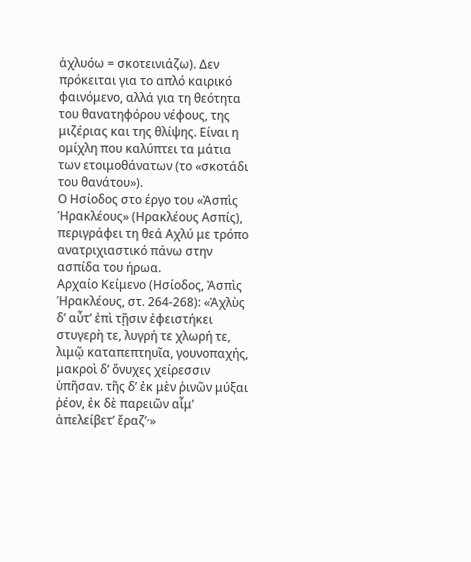ἀχλυόω = σκοτεινιάζω). Δεν πρόκειται για το απλό καιρικό φαινόμενο, αλλά για τη θεότητα του θανατηφόρου νέφους, της μιζέριας και της θλίψης. Είναι η ομίχλη που καλύπτει τα μάτια των ετοιμοθάνατων (το «σκοτάδι του θανάτου»).
Ο Ησίοδος στο έργο του «Ἀσπὶς Ἡρακλέους» (Ηρακλέους Ασπίς), περιγράφει τη θεά Αχλύ με τρόπο ανατριχιαστικό πάνω στην ασπίδα του ήρωα.
Αρχαίο Κείμενο (Ησίοδος, Ἀσπὶς Ἡρακλέους, στ. 264-268): «Ἀχλὺς δ’ αὖτ’ ἐπὶ τῇσιν ἐφειστήκει στυγερὴ τε, λυγρή τε χλωρή τε, λιμῷ καταπεπτηυῖα, γουνοπαχής, μακροὶ δ’ ὄνυχες χείρεσσιν ὑπῆσαν. τῆς δ’ ἐκ μὲν ῥινῶν μύξαι ῥέον, ἐκ δὲ παρειῶν αἷμ’ ἀπελείβετ’ ἔραζ’·»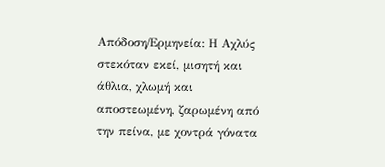Απόδοση/Ερμηνεία: Η Αχλύς στεκόταν εκεί, μισητή και άθλια, χλωμή και αποστεωμένη, ζαρωμένη από την πείνα, με χοντρά γόνατα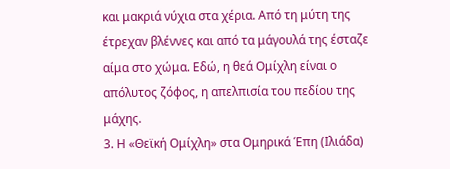και μακριά νύχια στα χέρια. Από τη μύτη της έτρεχαν βλέννες και από τα μάγουλά της έσταζε αίμα στο χώμα. Εδώ, η θεά Ομίχλη είναι ο απόλυτος ζόφος, η απελπισία του πεδίου της μάχης.
3. Η «Θεϊκή Ομίχλη» στα Ομηρικά Έπη (Ιλιάδα)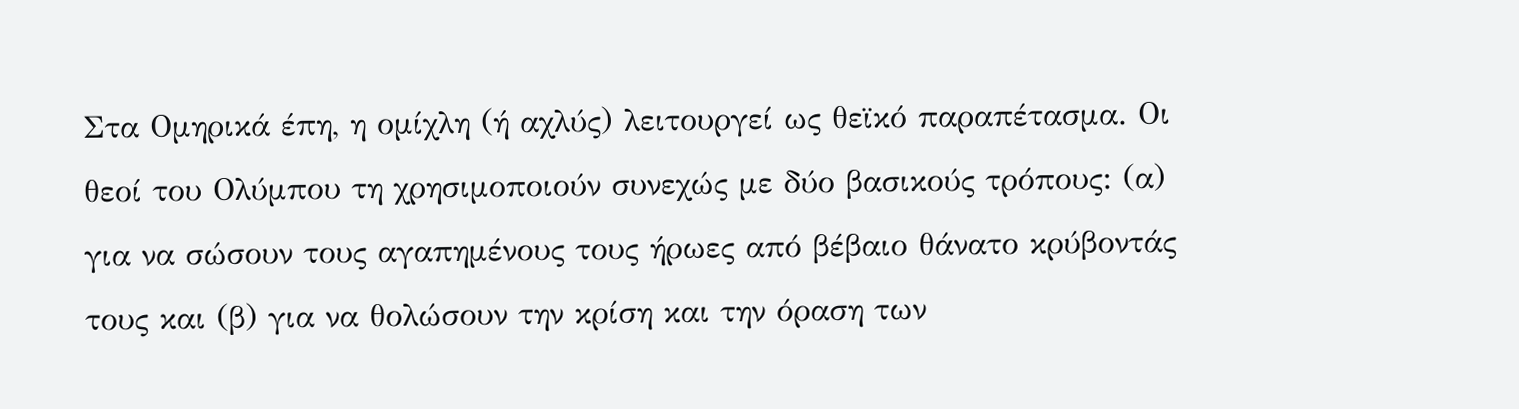Στα Ομηρικά έπη, η ομίχλη (ή αχλύς) λειτουργεί ως θεϊκό παραπέτασμα. Οι θεοί του Ολύμπου τη χρησιμοποιούν συνεχώς με δύο βασικούς τρόπους: (α) για να σώσουν τους αγαπημένους τους ήρωες από βέβαιο θάνατο κρύβοντάς τους και (β) για να θολώσουν την κρίση και την όραση των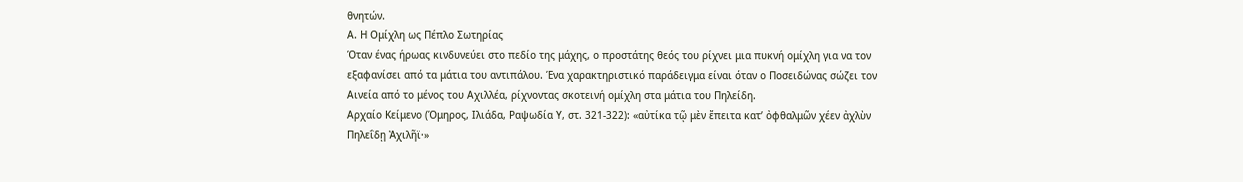θνητών.
Α. Η Ομίχλη ως Πέπλο Σωτηρίας
Όταν ένας ήρωας κινδυνεύει στο πεδίο της μάχης, ο προστάτης θεός του ρίχνει μια πυκνή ομίχλη για να τον εξαφανίσει από τα μάτια του αντιπάλου. Ένα χαρακτηριστικό παράδειγμα είναι όταν ο Ποσειδώνας σώζει τον Αινεία από το μένος του Αχιλλέα, ρίχνοντας σκοτεινή ομίχλη στα μάτια του Πηλείδη.
Αρχαίο Κείμενο (Όμηρος, Ιλιάδα, Ραψωδία Υ, στ. 321-322): «αὐτίκα τῷ μὲν ἔπειτα κατ’ ὀφθαλμῶν χέεν ἀχλὺν Πηλεΐδῃ Ἀχιλῆϊ·»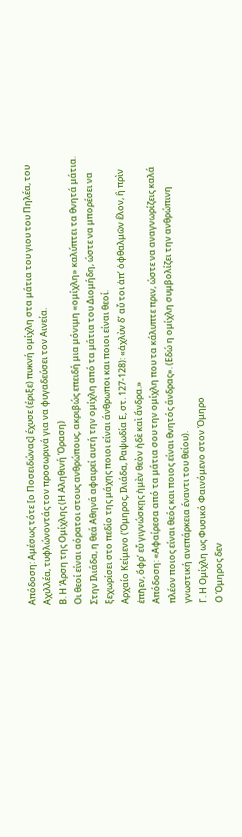Απόδοση: Αμέσως τότε [ο Ποσειδώνας] έχυσε (έριξε) πυκνή ομίχλη στα μάτια του γιου του Πηλέα, του Αχιλλέα, τυφλώνοντάς τον προσωρινά για να φυγαδεύσει τον Αινεία.
Β. Η Άρση της Ομίχλης (Η Αληθινή Όραση)
Οι θεοί είναι αόρατοι στους ανθρώπους, ακριβώς επειδή μια μόνιμη «ομίχλη» καλύπτει τα θνητά μάτια. Στην Ιλιάδα, η θεά Αθηνά αφαιρεί αυτή την ομίχλη από τα μάτια του Διομήδη, ώστε να μπορέσει να ξεχωρίσει στο πεδίο της μάχης ποιοι είναι άνθρωποι και ποιοι είναι θεοί.
Αρχαίο Κείμενο (Όμηρος, Ιλιάδα, Ραψωδία Ε, στ. 127-128): «ἀχλὺν δ’ αὖ τοι ἀπ’ ὀφθαλμῶν ἕλον, ἣ πρὶν ἐπῆεν, ὄφρ’ εὖ γιγνώσκῃς ἠμὲν θεὸν ἠδὲ καὶ ἄνδρα.»
Απόδοση: «Αφαίρεσα από τα μάτια σου την ομίχλη που τα κάλυπτε πριν, ώστε να αναγνωρίζεις καλά πλέον ποιος είναι θεός και ποιος είναι θνητός άνδρας». (Εδώ η ομίχλη συμβολίζει την ανθρώπινη γνωστική ανεπάρκεια έναντι του θείου).
Γ. Η Ομίχλη ως Φυσικό Φαινόμενο στον Όμηρο
Ο Όμηρος δεν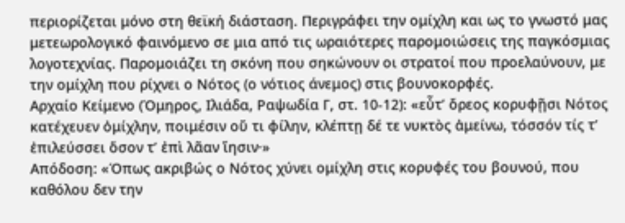περιορίζεται μόνο στη θεϊκή διάσταση. Περιγράφει την ομίχλη και ως το γνωστό μας μετεωρολογικό φαινόμενο σε μια από τις ωραιότερες παρομοιώσεις της παγκόσμιας λογοτεχνίας. Παρομοιάζει τη σκόνη που σηκώνουν οι στρατοί που προελαύνουν, με την ομίχλη που ρίχνει ο Νότος (ο νότιος άνεμος) στις βουνοκορφές.
Αρχαίο Κείμενο (Όμηρος, Ιλιάδα, Ραψωδία Γ, στ. 10-12): «εὖτ’ ὄρεος κορυφῇσι Νότος κατέχευεν ὀμίχλην, ποιμέσιν οὔ τι φίλην, κλέπτῃ δέ τε νυκτὸς ἀμείνω, τόσσόν τίς τ’ ἐπιλεύσσει ὅσον τ’ ἐπὶ λᾶαν ἵησιν·»
Απόδοση: «Όπως ακριβώς ο Νότος χύνει ομίχλη στις κορυφές του βουνού, που καθόλου δεν την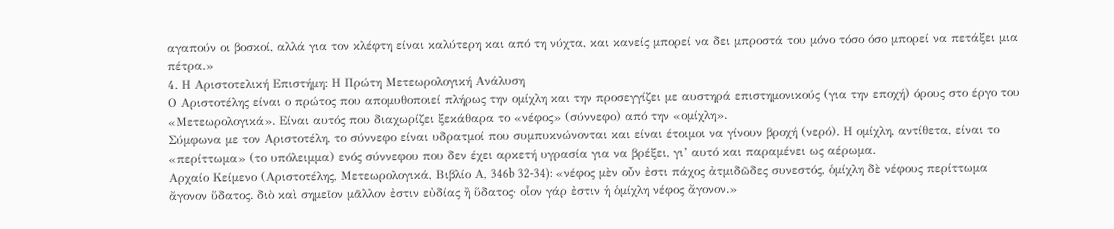αγαπούν οι βοσκοί, αλλά για τον κλέφτη είναι καλύτερη και από τη νύχτα, και κανείς μπορεί να δει μπροστά του μόνο τόσο όσο μπορεί να πετάξει μια πέτρα.»
4. Η Αριστοτελική Επιστήμη: Η Πρώτη Μετεωρολογική Ανάλυση
Ο Αριστοτέλης είναι ο πρώτος που απομυθοποιεί πλήρως την ομίχλη και την προσεγγίζει με αυστηρά επιστημονικούς (για την εποχή) όρους στο έργο του «Μετεωρολογικά». Είναι αυτός που διαχωρίζει ξεκάθαρα το «νέφος» (σύννεφο) από την «ομίχλη».
Σύμφωνα με τον Αριστοτέλη, το σύννεφο είναι υδρατμοί που συμπυκνώνονται και είναι έτοιμοι να γίνουν βροχή (νερό). Η ομίχλη, αντίθετα, είναι το «περίττωμα» (το υπόλειμμα) ενός σύννεφου που δεν έχει αρκετή υγρασία για να βρέξει, γι’ αυτό και παραμένει ως αέρωμα.
Αρχαίο Κείμενο (Αριστοτέλης, Μετεωρολογικά, Βιβλίο Α, 346b 32-34): «νέφος μὲν οὖν ἐστι πάχος ἀτμιδῶδες συνεστός, ὁμίχλη δὲ νέφους περίττωμα ἄγονον ὕδατος. διὸ καὶ σημεῖον μᾶλλον ἐστιν εὐδίας ἢ ὕδατος· οἷον γάρ ἐστιν ἡ ὁμίχλη νέφος ἄγονον.»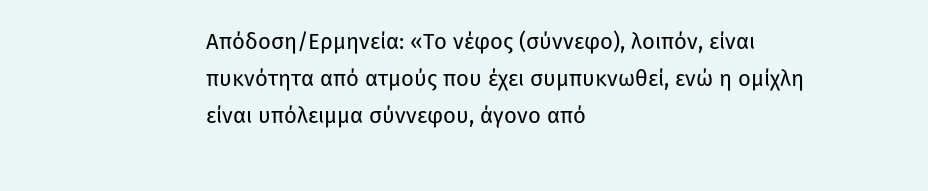Απόδοση/Ερμηνεία: «Το νέφος (σύννεφο), λοιπόν, είναι πυκνότητα από ατμούς που έχει συμπυκνωθεί, ενώ η ομίχλη είναι υπόλειμμα σύννεφου, άγονο από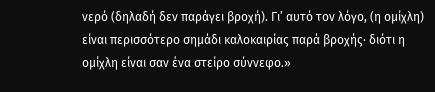νερό (δηλαδή δεν παράγει βροχή). Γι’ αυτό τον λόγο, (η ομίχλη) είναι περισσότερο σημάδι καλοκαιρίας παρά βροχής· διότι η ομίχλη είναι σαν ένα στείρο σύννεφο.»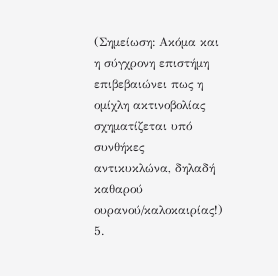(Σημείωση: Ακόμα και η σύγχρονη επιστήμη επιβεβαιώνει πως η ομίχλη ακτινοβολίας σχηματίζεται υπό συνθήκες αντικυκλώνα, δηλαδή καθαρού ουρανού/καλοκαιρίας!)
5.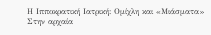Η Ιπποκρατική Ιατρική: Ομίχλη και «Μιάσματα»
Στην αρχαία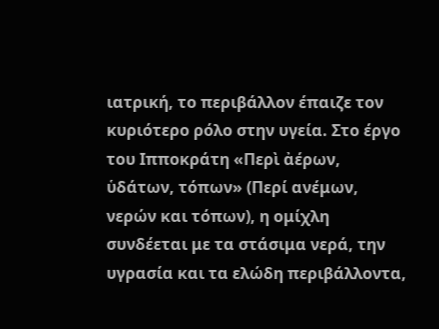ιατρική, το περιβάλλον έπαιζε τον κυριότερο ρόλο στην υγεία. Στο έργο του Ιπποκράτη «Περὶ ἀέρων, ὑδάτων, τόπων» (Περί ανέμων, νερών και τόπων), η ομίχλη συνδέεται με τα στάσιμα νερά, την υγρασία και τα ελώδη περιβάλλοντα,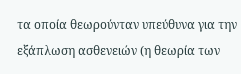τα οποία θεωρούνταν υπεύθυνα για την εξάπλωση ασθενειών (η θεωρία των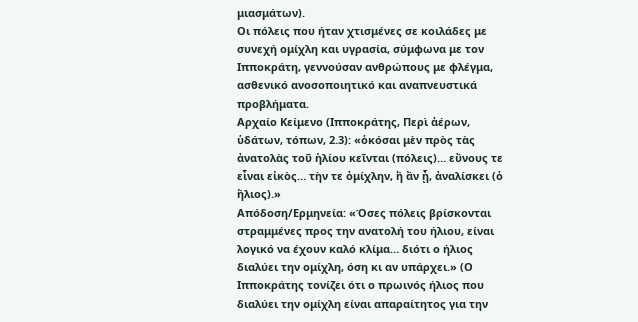μιασμάτων).
Οι πόλεις που ήταν χτισμένες σε κοιλάδες με συνεχή ομίχλη και υγρασία, σύμφωνα με τον Ιπποκράτη, γεννούσαν ανθρώπους με φλέγμα, ασθενικό ανοσοποιητικό και αναπνευστικά προβλήματα.
Αρχαίο Κείμενο (Ιπποκράτης, Περὶ ἀέρων, ὑδάτων, τόπων, 2.3): «ὁκόσαι μὲν πρὸς τὰς ἀνατολὰς τοῦ ἡλίου κεῖνται (πόλεις)… εὔνους τε εἶναι εἰκὸς… τὴν τε ὀμίχλην, ἣ ἂν ᾖ, ἀναλίσκει (ὁ ἥλιος).»
Απόδοση/Ερμηνεία: «Όσες πόλεις βρίσκονται στραμμένες προς την ανατολή του ήλιου, είναι λογικό να έχουν καλό κλίμα… διότι ο ήλιος διαλύει την ομίχλη, όση κι αν υπάρχει.» (Ο Ιπποκράτης τονίζει ότι ο πρωινός ήλιος που διαλύει την ομίχλη είναι απαραίτητος για την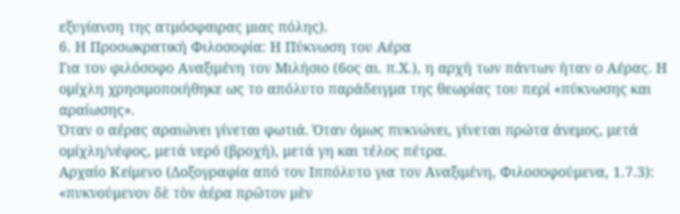εξυγίανση της ατμόσφαιρας μιας πόλης).
6. Η Προσωκρατική Φιλοσοφία: Η Πύκνωση του Αέρα
Για τον φιλόσοφο Αναξιμένη τον Μιλήσιο (6ος αι. π.Χ.), η αρχή των πάντων ήταν ο Αέρας. Η ομίχλη χρησιμοποιήθηκε ως το απόλυτο παράδειγμα της θεωρίας του περί «πύκνωσης και αραίωσης».
Όταν ο αέρας αραιώνει γίνεται φωτιά. Όταν όμως πυκνώνει, γίνεται πρώτα άνεμος, μετά ομίχλη/νέφος, μετά νερό (βροχή), μετά γη και τέλος πέτρα.
Αρχαίο Κείμενο (Δοξογραφία από τον Ιππόλυτο για τον Αναξιμένη, Φιλοσοφούμενα, 1.7.3): «πυκνούμενον δὲ τὸν ἀέρα πρῶτον μὲν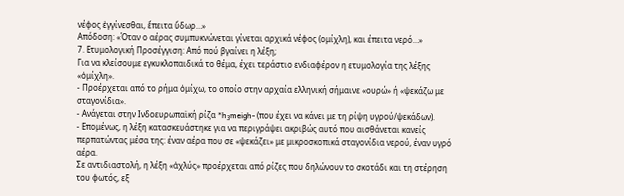νέφος ἐγγίνεσθαι, ἔπειτα ὕδωρ…»
Απόδοση: «Όταν ο αέρας συμπυκνώνεται γίνεται αρχικά νέφος (ομίχλη), και έπειτα νερό…»
7. Ετυμολογική Προσέγγιση: Από πού βγαίνει η λέξη;
Για να κλείσουμε εγκυκλοπαιδικά το θέμα, έχει τεράστιο ενδιαφέρον η ετυμολογία της λέξης «ὁμίχλη».
- Προέρχεται από το ρήμα ὀμίχω, το οποίο στην αρχαία ελληνική σήμαινε «ουρώ» ή «ψεκάζω με σταγονίδια».
- Ανάγεται στην Ινδοευρωπαϊκή ρίζα *h₃meigh- (που έχει να κάνει με τη ρίψη υγρού/ψεκάδων).
- Επομένως, η λέξη κατασκευάστηκε για να περιγράψει ακριβώς αυτό που αισθάνεται κανείς περπατώντας μέσα της: έναν αέρα που σε «ψεκάζει» με μικροσκοπικά σταγονίδια νερού, έναν υγρό αέρα.
Σε αντιδιαστολή, η λέξη «ἀχλύς» προέρχεται από ρίζες που δηλώνουν το σκοτάδι και τη στέρηση του φωτός, εξ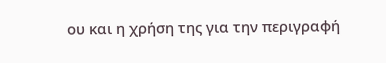ου και η χρήση της για την περιγραφή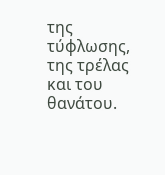της τύφλωσης, της τρέλας και του θανάτου.